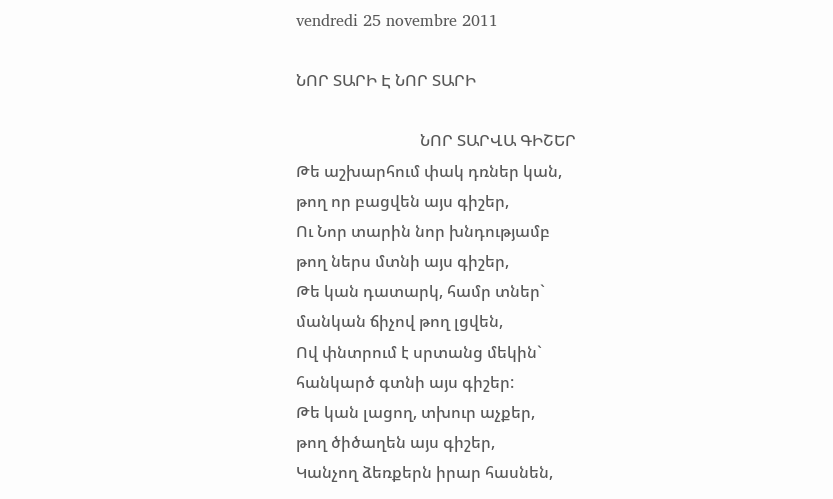vendredi 25 novembre 2011

ՆՈՐ ՏԱՐԻ Է ՆՈՐ ՏԱՐԻ

                               ՆՈՐ ՏԱՐՎԱ ԳԻՇԵՐ
Թե աշխարհում փակ դռներ կան,
թող որ բացվեն այս գիշեր,
Ու Նոր տարին նոր խնդությամբ
թող ներս մտնի այս գիշեր,
Թե կան դատարկ, համր տներ`
մանկան ճիչով թող լցվեն,
Ով փնտրում է սրտանց մեկին`
հանկարծ գտնի այս գիշեր:
Թե կան լացող, տխուր աչքեր,
թող ծիծաղեն այս գիշեր,
Կանչող ձեռքերն իրար հասնեն,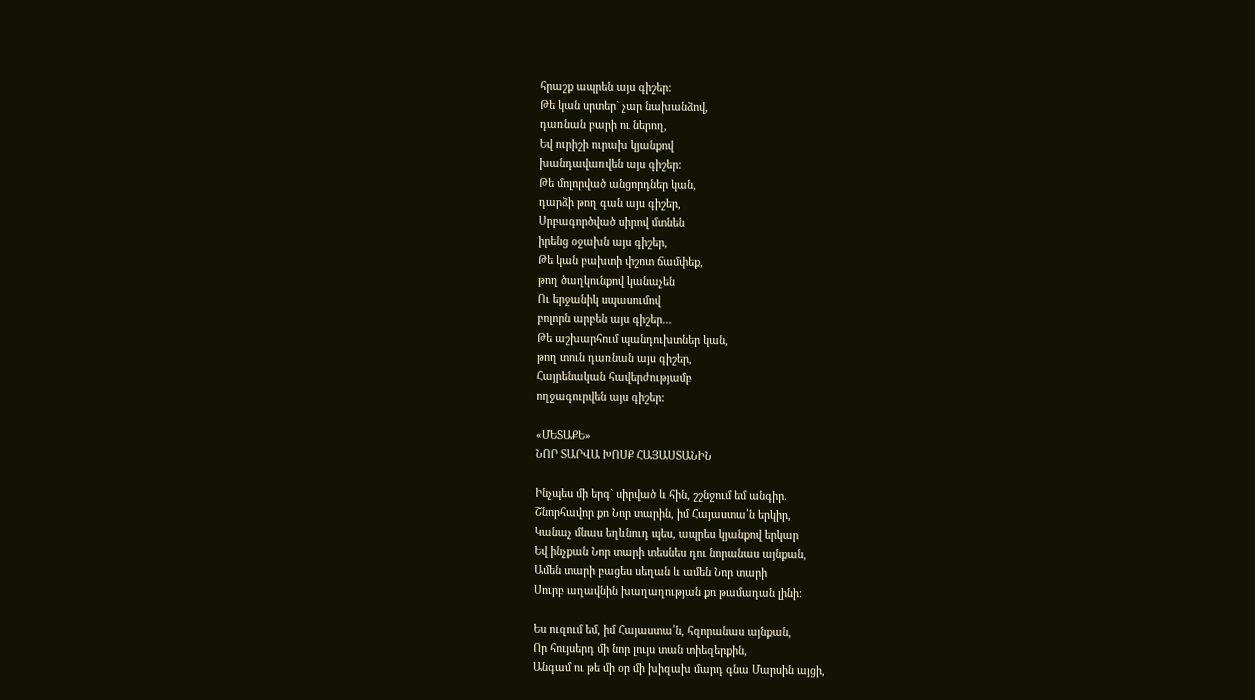հրաշք ապրեն այս գիշեր:
Թե կան սրտեր` չար նախանձով,
դառնան բարի ու ներող,
Եվ ուրիշի ուրախ կյանքով
խանդավառվեն այս գիշեր:
Թե մոլորված անցորդներ կան,
դարձի թող գան այս գիշեր,
Սրբագործված սիրով մտնեն
իրենց օջախն այս գիշեր,
Թե կան բախտի փշոտ ճամփեք,
թող ծաղկունքով կանաչեն
Ու երջանիկ սպասումով
բոլորն արբեն այս գիշեր…
Թե աշխարհում պանդուխտներ կան,
թող տուն դառնան այս գիշեր,
Հայրենական հավերժությամբ
ողջագուրվեն այս գիշեր:

«ՄԵՏԱՔԵ»
ՆՈՐ ՏԱՐՎԱ ԽՈՍՔ ՀԱՅԱՍՏԱՆԻՆ

Ինչպես մի երգ` սիրված և հին, շշնջում եմ անգիր.
Շնորհավոր քո Նոր տարին, իմ Հայաստա՛ն երկիր,
Կանաչ մնաս եղևնուդ պես, ապրես կյանքով երկար
Եվ ինչքան Նոր տարի տեսնես դու նորանաս այնքան,
Ամեն տարի բացես սեղան և ամեն Նոր տարի
Սուրբ աղավնին խաղաղության քո թամադան լինի:

Ես ուզում եմ, իմ Հայաստա՛ն, հզորանաս այնքան,
Որ հույսերդ մի նոր լույս տան տիեզերքին,
Անգամ ու թե մի օր մի խիզախ մարդ գնա Մարսին այցի,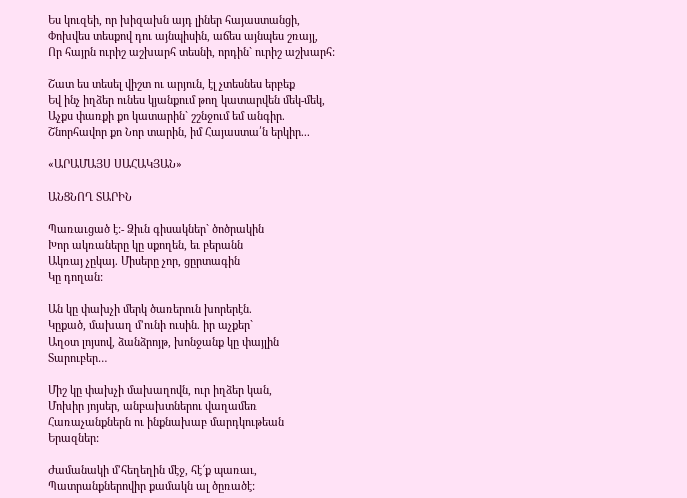Ես կուզեի, որ խիզախն այդ լիներ հայաստանցի,
Փոխվես տեսքով դու այնպիսին, աճես այնպես շռայլ,
Որ հայրն ուրիշ աշխարհ տեսնի, որդին` ուրիշ աշխարհ:

Շատ ես տեսել վիշտ ու արյուն, էլ չտեսնես երբեք
Եվ ինչ իղձեր ունես կյանքում թող կատարվեն մեկ-մեկ,
Աչքս փառքի քո կատարին` շշնջում եմ անգիր.
Շնորհավոր քո Նոր տարին, իմ Հայաստա՛ն երկիր...

«ԱՐԱՄԱՅՍ ՍԱՀԱԿՅԱՆ»

ԱՆՑՆՈՂ ՏԱՐԻՆ

Պառաւցած է:- Ձիւն գիսակներ` ծոծրակին
Խոր ակռաները կը սքողեն, եւ բերանն
Ակռայ չըկայ. Միսերը չոր, ցըրտագին
Կը դողան:

Ան կը փախչի մերկ ծառերուն խորերէն.
Կըքած, մախաղ մ’ունի ուսին. իր աչքեր`
Աղօտ լոյսով, ձանձրոյթ, խոնջանք կը փայլին
Տարուբեր…

Միշ կը փախչի մախաղովն, ուր իղձեր կան,
Մոխիր յոյսեր, անբախտներու վաղամեռ
Հառաչանքներն ու ինքնախաբ մարդկութեան
Երազներ:

Ժամանակի մ’հեղեղին մէջ, հէ՜ք պառաւ,
Պատրանքներովիր քամակն ալ ծըռածէ: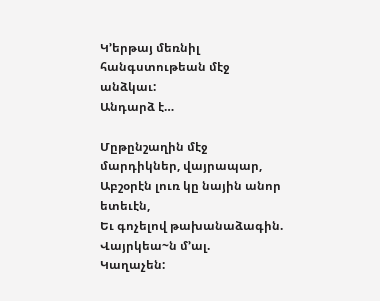Կ’երթայ մեռնիլ հանգստութեան մէջ անձկաւ:
Անդարձ է…

Մըթընշաղին մէջ մարդիկներ, վայրապար,
Աբշօրէն լուռ կը նային անոր ետեւէն,
Եւ գոչելով թախանաձագին. Վայրկեա~ն մ’ալ.
Կաղաչեն: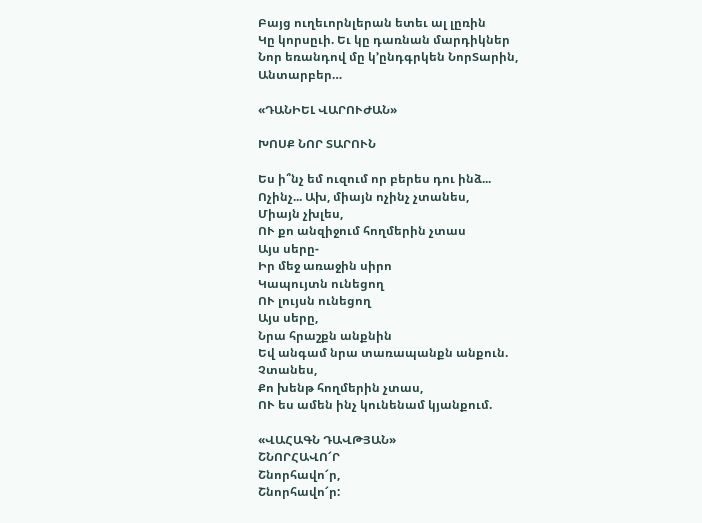Բայց ուղեւորնլերան ետեւ ալ լըռին
Կը կորսըւի. Եւ կը դառնան մարդիկներ
Նոր եռանդով մը կ’ընդգրկեն ՆորՏարին,
Անտարբեր…

«ԴԱՆԻԵԼ ՎԱՐՈՒԺԱՆ»

ԽՈՍՔ ՆՈՐ ՏԱՐՈՒՆ

Ես ի՞նչ եմ ուզում որ բերես դու ինձ...
Ոչինչ... Ախ, միայն ոչինչ չտանես,
Միայն չխլես,
ՈՒ քո անզիջում հողմերին չտաս
Այս սերը-
Իր մեջ առաջին սիրո
Կապույտն ունեցող
ՈՒ լույսն ունեցող
Այս սերը,
Նրա հրաշքն անքնին
Եվ անգամ նրա տառապանքն անքուն.
Չտանես,
Քո խենթ հողմերին չտաս,
ՈՒ ես ամեն ինչ կունենամ կյանքում.

«ՎԱՀԱԳՆ ԴԱՎԹՅԱՆ»
ՇՆՈՐՀԱՎՈ՜Ր
Շնորհավո՜ր,
Շնորհավո՜ր: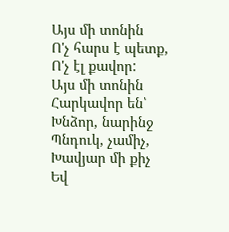Այս մի տոնին
Ո'չ հարս է պետք,
Ո'չ էլ քավոր:
Այս մի տոնին
Հարկավոր են՝
Խնձոր, նարինջ
Պնդուկ, չամիչ,
Խավյար մի քիչ
Եվ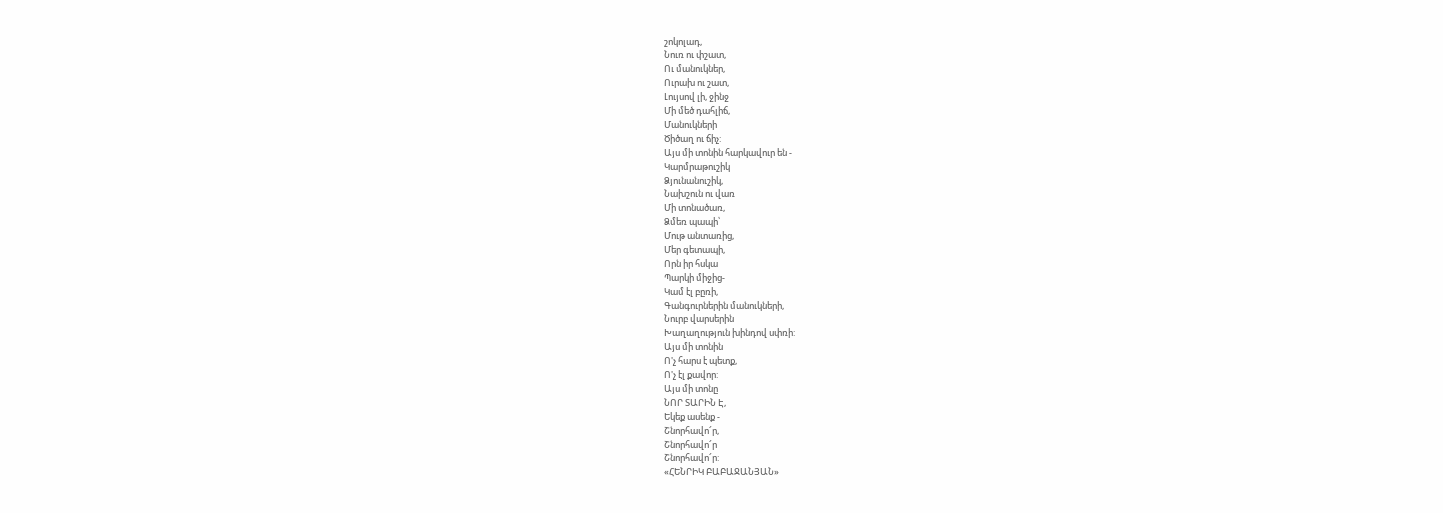շոկոլադ,
Նուռ ու փշատ,
Ու մանուկներ,
Ուրախ ու շատ,
Լույսով լի, ջինջ
Մի մեծ դահլիճ,
Մանուկների
Ծիծաղ ու ճիչ:
Այս մի տոնին հարկավուր են -
Կարմրաթուշիկ
Ձյունանուշիկ,
Նախշուն ու վառ
Մի տոնածառ,
Ձմեռ պապի՝
Մութ անտառից,
Մեր գետապի,
Որն իր հսկա
Պարկի միջից-
Կամ էլ բըռի,
Գանգուրներին մանուկների,
Նուրբ վարսերին
Խաղաղություն խինդով սփռի:
Այս մի տոնին
Ո'չ հարս է պետք,
Ո'չ էլ քավոր:
Այս մի տոնը
ՆՈՐ ՏԱՐԻՆ Է,
Եկեք ասենք -
Շնորհավո՜ր,
Շնորհավո՜ր
Շնորհավո՜ր:
«ՀԵՆՐԻԿ ԲԱԲԱՋԱՆՅԱՆ»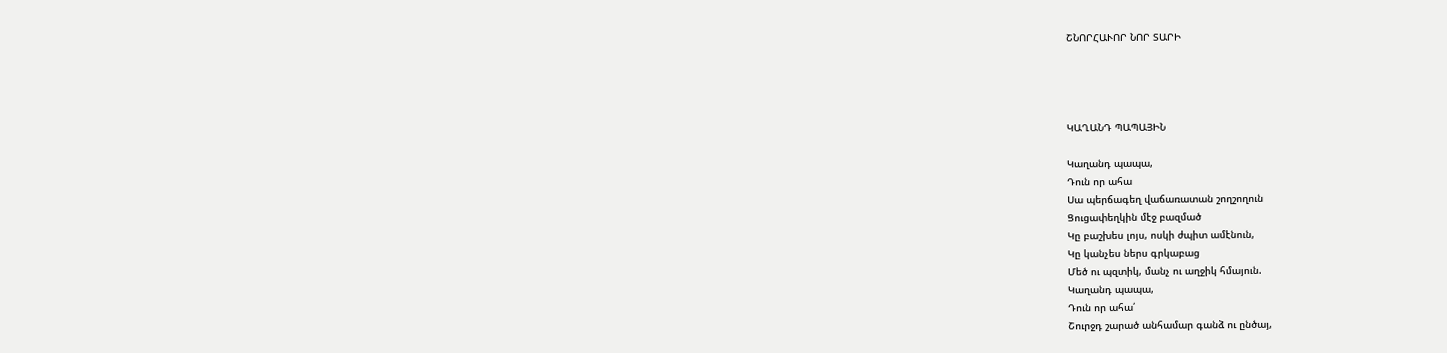ՇՆՈՐՀԱՒՈՐ ՆՈՐ ՏԱՐԻ




ԿԱՂԱՆԴ ՊԱՊԱՅԻՆ

Կաղանդ պապա,
Դուն որ ահա
Սա պերճագեղ վաճառատան շողշողուն
Ցուցափեղկին մէջ բազմած
Կը բաշխես լոյս, ոսկի ժպիտ ամէնուն,
Կը կանչես ներս գրկաբաց
Մեծ ու պզտիկ, մանչ ու աղջիկ հմայուն.
Կաղանդ պապա,
Դուն որ ահա՛
Շուրջդ շարած անհամար գանձ ու ընծայ,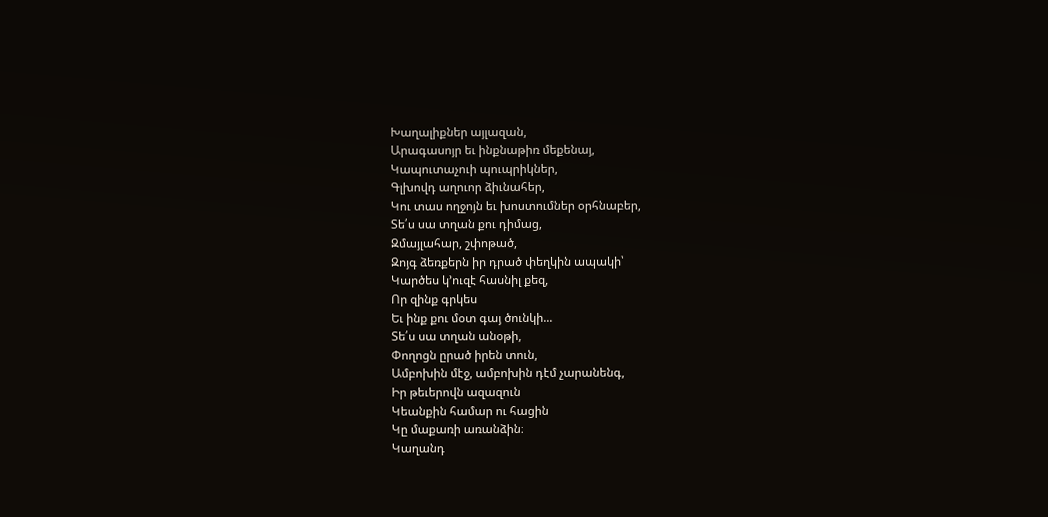Խաղալիքներ այլազան,
Արագասոյր եւ ինքնաթիռ մեքենայ,
Կապուտաչուի պուպրիկներ,
Գլխովդ աղուոր ձիւնահեր,
Կու տաս ողջոյն եւ խոստումներ օրհնաբեր,
Տե՛ս սա տղան քու դիմաց,
Զմայլահար, շփոթած,
Զոյգ ձեռքերն իր դրած փեղկին ապակի՝
Կարծես կ՚ուզէ հասնիլ քեզ,
Որ զինք գրկես
Եւ ինք քու մօտ գայ ծունկի...
Տե՛ս սա տղան անօթի,
Փողոցն ըրած իրեն տուն,
Ամբոխին մէջ, ամբոխին դէմ չարանենգ,
Իր թեւերովն ազազուն
Կեանքին համար ու հացին
Կը մաքառի առանձին։
Կաղանդ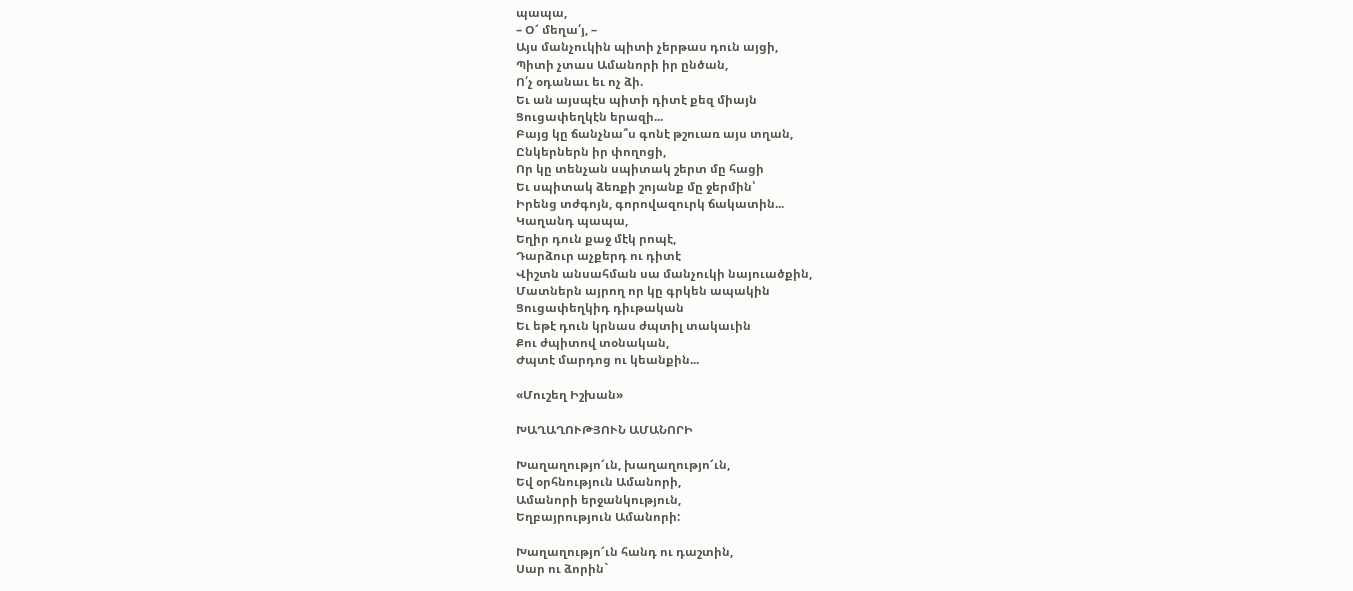պապա,
– Օ՜ մեղա՛յ, –
Այս մանչուկին պիտի չերթաս դուն այցի,
Պիտի չտաս Ամանորի իր ընծան,
Ո՛չ օդանաւ եւ ոչ ձի.
Եւ ան այսպէս պիտի դիտէ քեզ միայն
Ցուցափեղկէն երազի...
Բայց կը ճանչնա՞ս գոնէ թշուառ այս տղան,
Ընկերներն իր փողոցի,
Որ կը տենչան սպիտակ շերտ մը հացի
Եւ սպիտակ ձեռքի շոյանք մը ջերմին՝
Իրենց տժգոյն, գորովազուրկ ճակատին...
Կաղանդ պապա,
Եղիր դուն քաջ մէկ րոպէ,
Դարձուր աչքերդ ու դիտէ
Վիշտն անսահման սա մանչուկի նայուածքին,
Մատներն այրող որ կը գրկեն ապակին
Ցուցափեղկիդ դիւթական
Եւ եթէ դուն կրնաս ժպտիլ տակաւին
Քու ժպիտով տօնական,
Ժպտէ մարդոց ու կեանքին...

«Մուշեղ Իշխան»

ԽԱՂԱՂՈՒԹՅՈՒՆ ԱՄԱՆՈՐԻ

Խաղաղությո՜ւն, խաղաղությո՜ւն,
Եվ օրհնություն Ամանորի,
Ամանորի երջանկություն,
Եղբայրություն Ամանորի:

Խաղաղությո՜ւն հանդ ու դաշտին,
Սար ու ձորին`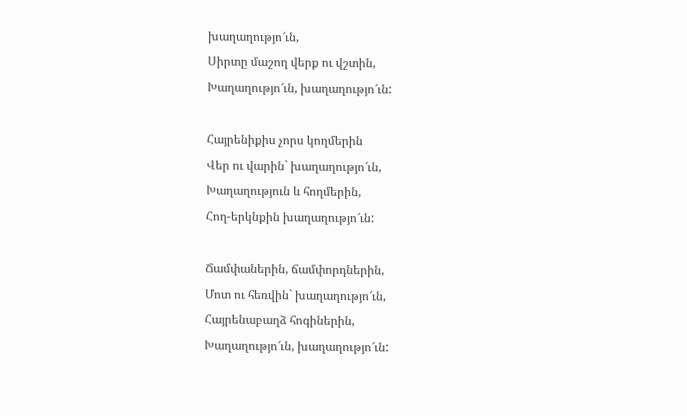խաղաղությո՜ւն,
Սիրտը մաշող վերք ու վշտին,
Խաղաղությո՜ւն, խաղաղությո՜ւն:

Հայրենիքիս չորս կողմերին
Վեր ու վարին` խաղաղությո՜ւն,
Խաղաղություն և հողմերին,
Հող-երկնքին խաղաղությո՜ւն:

Ճամփաներին, ճամփորդներին,
Մոտ ու հեռվին` խաղաղությո՜ւն,
Հայրենաբաղձ հոգիներին,
Խաղաղությո՜ւն, խաղաղությո՜ւն: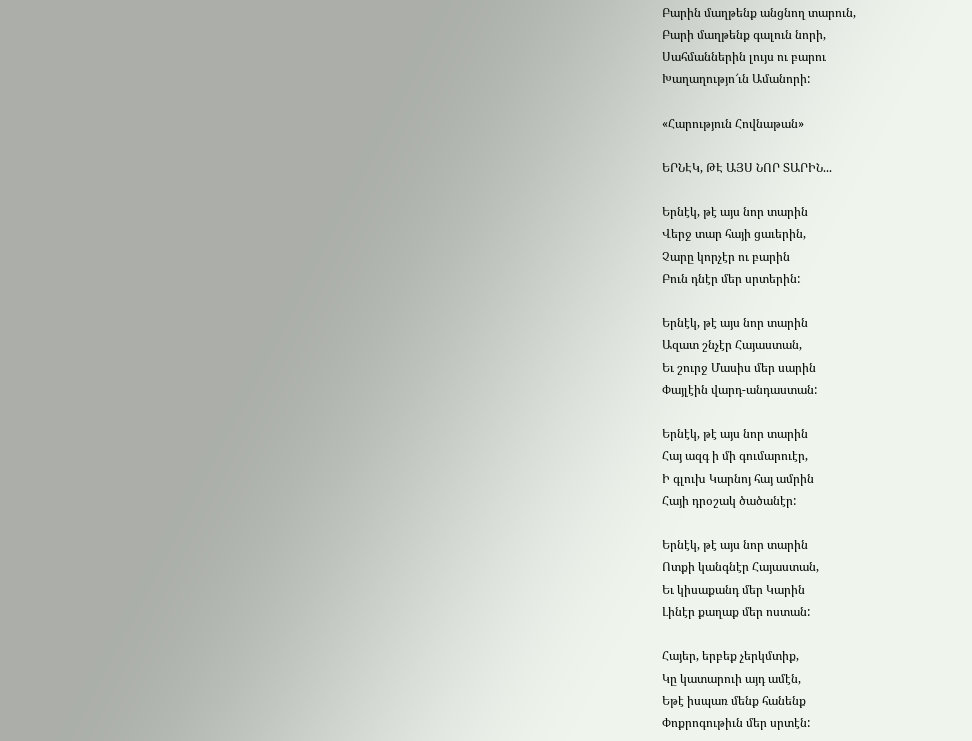Բարին մաղթենք անցնող տարուն,
Բարի մաղթենք գալուն նորի,
Սահմաններին լույս ու բարու
Խաղաղությո՜ւն Ամանորի:

«Հարություն Հովնաթան»

ԵՐՆԷԿ, ԹԷ ԱՅՍ ՆՈՐ ՏԱՐԻՆ...

Երնէկ, թէ այս նոր տարին
Վերջ տար հայի ցաւերին,
Չարը կորչէր ու բարին
Բուն դնէր մեր սրտերին:

Երնէկ, թէ այս նոր տարին
Ազատ շնչէր Հայաստան,
Եւ շուրջ Մասիս մեր սարին
Փայլէին վարդ-անդաստան:

Երնէկ, թէ այս նոր տարին
Հայ ազգ ի մի գումարուէր,
Ի գլուխ Կարնոյ հայ ամրին
Հայի դրօշակ ծածանէր:

Երնէկ, թէ այս նոր տարին
Ոտքի կանգնէր Հայաստան,
Եւ կիսաքանդ մեր Կարին
Լինէր քաղաք մեր ոստան:

Հայեր, երբեք չերկմտիք,
Կը կատարուի այդ ամէն,
Եթէ իսպառ մենք հանենք
Փոքրոգութիւն մեր սրտէն: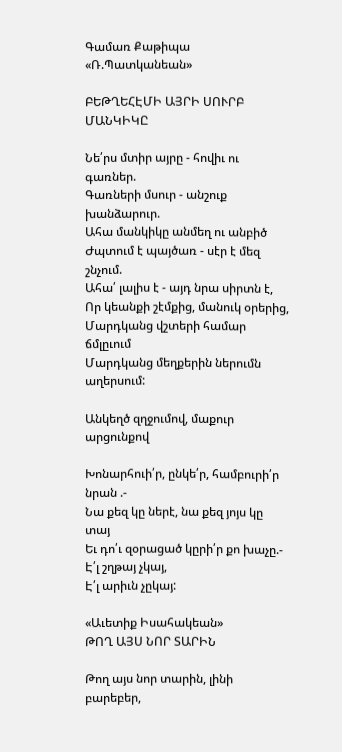Գամառ Քաթիպա «Ռ.Պատկանեան»

ԲԵԹՂԵՀԷՄԻ ԱՅՐԻ ՍՈՒՐԲ ՄԱՆԿԻԿԸ

Նե՛րս մտիր այրը - հովիւ ու գառներ.
Գառների մսուր - անշուք խանձարուր.
Ահա մանկիկը անմեղ ու անբիծ
Ժպտում է պայծառ - սէր է մեզ շնչում.
Ահա՛ լալիս է - այդ նրա սիրտն է,
Որ կեանքի շէմքից, մանուկ օրերից,
Մարդկանց վշտերի համար ճմլըւում
Մարդկանց մեղքերին ներումն աղերսում:

Անկեղծ զղջումով, մաքուր արցունքով

Խոնարհուի՛ր, ընկե՛ր, համբուրի՛ր նրան .-
Նա քեզ կը ներէ, նա քեզ յոյս կը տայ
Եւ դո՛ւ զօրացած կըրի՛ր քո խաչը.-
Է՛լ շղթայ չկայ,
Է՛լ արիւն չըկայ:

«Աւետիք Իսահակեան»
ԹՈՂ ԱՅՍ ՆՈՐ ՏԱՐԻՆ

Թող այս նոր տարին, լինի բարեբեր,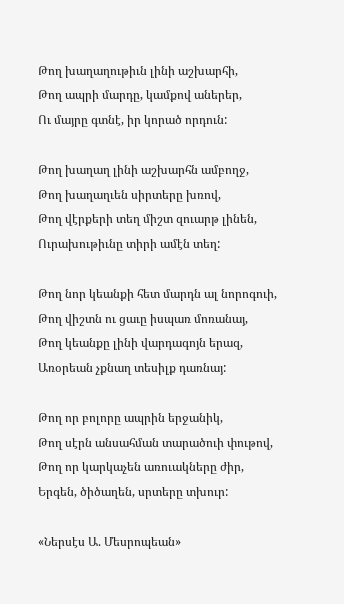Թող խաղաղութիւն լինի աշխարհի,
Թող ապրի մարդը, կամքով աներեր,
Ու մայրը գտնէ, իր կորած որդուն:

Թող խաղաղ լինի աշխարհն ամբողջ,
Թող խաղաղւեն սիրտերը խռով,
Թող վէրքերի տեղ միշտ զուարթ լինեն,
Ուրախութիւնը տիրի ամէն տեղ:

Թող նոր կեանքի հետ մարդն ալ նորոգուի,
Թող վիշտն ու ցաւը իսպառ մոռանայ,
Թող կեանքը լինի վարդագոյն երազ,
Առօրեան չքնաղ տեսիլք դառնայ:

Թող որ բոլորը ապրին երջանիկ,
Թող սէրն անսահման տարածուի փութով,
Թող որ կարկաչեն առուակները ժիր,
Երգեն, ծիծաղեն, սրտերը տխուր:

«Ներսէս Ա. Մեսրոպեան»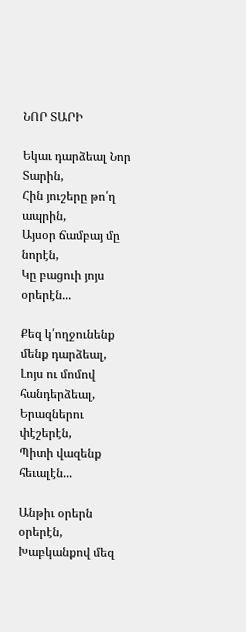ՆՈՐ ՏԱՐԻ

Եկաւ դարձեալ Նոր Տարին,
Հին յուշերը թո՛ղ ապրին,
Այսօր ճամբայ մը նորէն,
Կը բացուի յոյս օրերէն...

Քեզ կ՛ողջունենք մենք դարձեալ,
Լոյս ու մոմով հանդերձեալ,
Երազներու փէշերէն,
Պիտի վազենք հեւալէն...

Անթիւ օրերն օրերէն,
Խաբկանքով մեզ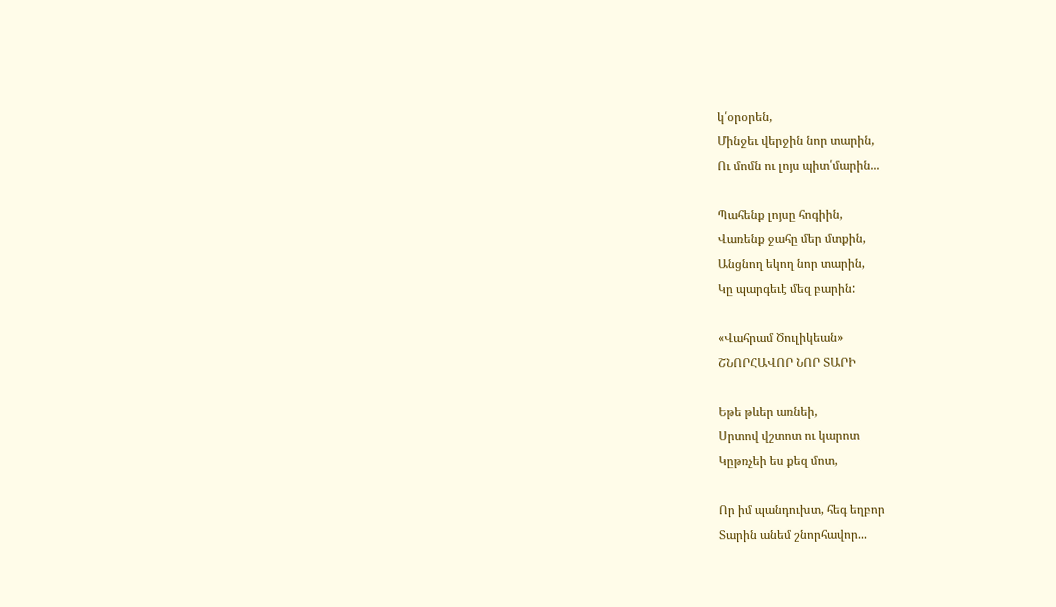կ՛օրօրեն,
Մինջեւ վերջին նոր տարին,
Ու մոմն ու լոյս պիտ՛մարին...

Պահենք լոյսը հոգիին,
Վառենք ջահը մեր մտքին,
Անցնող եկող նոր տարին,
Կը պարգեւէ մեզ բարին:

«Վահրամ Ծուլիկեան»
ՇՆՈՐՀԱՎՈՐ ՆՈՐ ՏԱՐԻ

Եթե թևեր առնեի,
Սրտով վշտոտ ու կարոտ
Կըթռչեի ես քեզ մոտ,

Որ իմ պանդուխտ, հեգ եղբոր
Տարին անեմ շնորհավոր...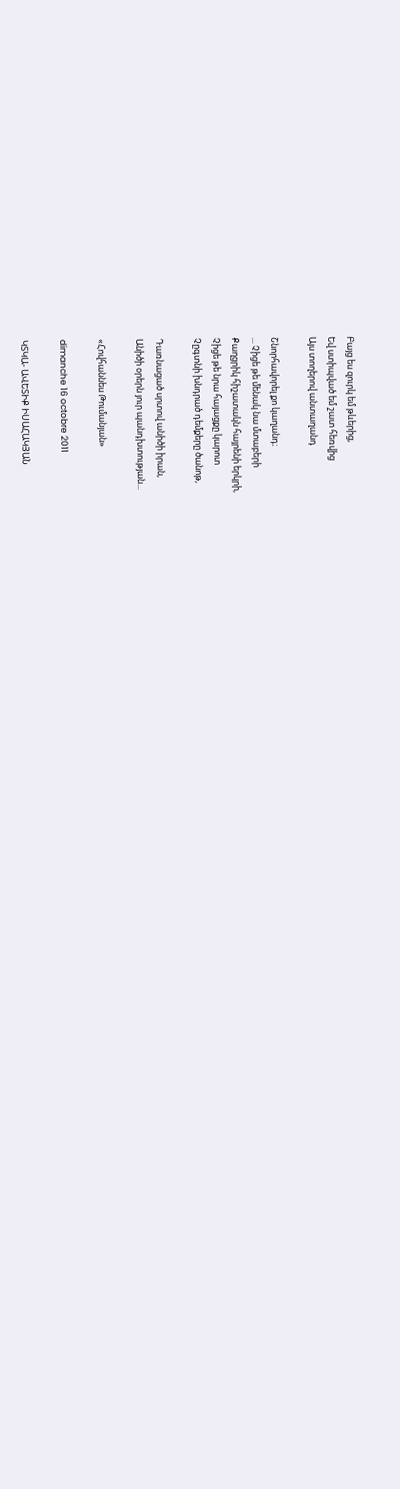Բայց ես զուրկ եմ թևերից,
Եվ ստիպված եմ շատ հեռվից
Այս տողերով անտաղանդ

Շնորհավորել քո կաղանդ։
... Չիցե թե մենակ նա մտաբերի
Քաղցրիկ հիշատակն հայրենի երկրի,
Չիցե թե նրա հայացքը կարոտ
Չըգտնի խնդրած դեմքերը ծանոթ,

Դառնացած սրտով անիծի իրան,
Անիծի օրերն յուր պանդխտության...

«Հովհաննես Թումանյան»

dimanche 16 octobre 2011

ԿՏԿԱ- ԱՎԵՏԻՔ ԻՍԱՀԱԿՅԱՆ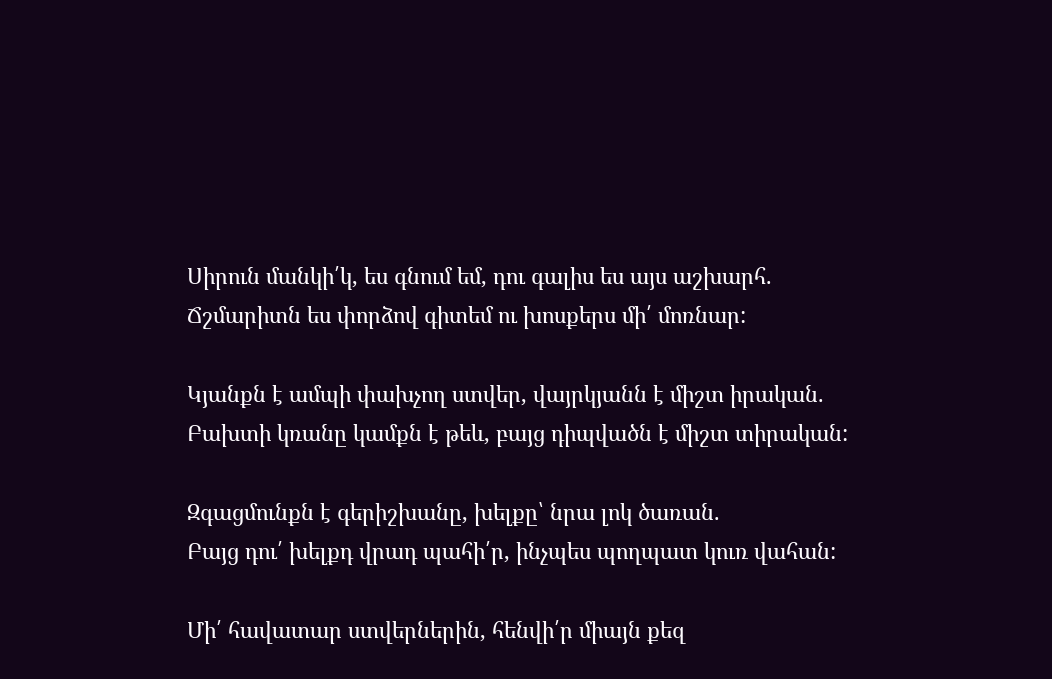Սիրուն մանկի՛կ, ես գնում եմ, դու գալիս ես այս աշխարհ.
Ճշմարիտն ես փորձով գիտեմ ու խոսքերս մի՛ մոռնար:

Կյանքն է ամպի փախչող ստվեր, վայրկյանն է միշտ իրական.
Բախտի կռանը կամքն է թեև, բայց դիպվածն է միշտ տիրական:

Զգացմունքն է գերիշխանը, խելքը՝ նրա լոկ ծառան.
Բայց դու՛ խելքդ վրադ պահի՛ր, ինչպես պողպատ կուռ վահան:

Մի՛ հավատար ստվերներին, հենվի՛ր միայն քեզ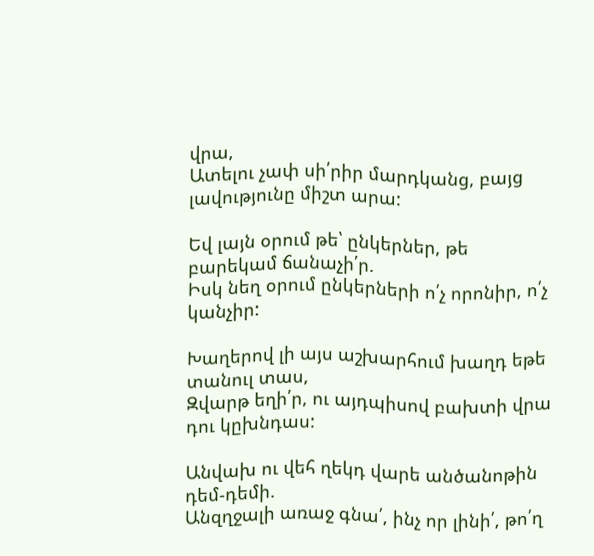վրա,
Ատելու չափ սի՛րիր մարդկանց, բայց լավությունը միշտ արա:

Եվ լայն օրում թե՝ ընկերներ, թե բարեկամ ճանաչի՛ր.
Իսկ նեղ օրում ընկերների ո՛չ որոնիր, ո՛չ կանչիր:

Խաղերով լի այս աշխարհում խաղդ եթե տանուլ տաս,
Զվարթ եղի՛ր, ու այդպիսով բախտի վրա դու կըխնդաս:

Անվախ ու վեհ ղեկդ վարե անծանոթին դեմ-դեմի.
Անզղջալի առաջ գնա՛, ինչ որ լինի՛, թո՛ղ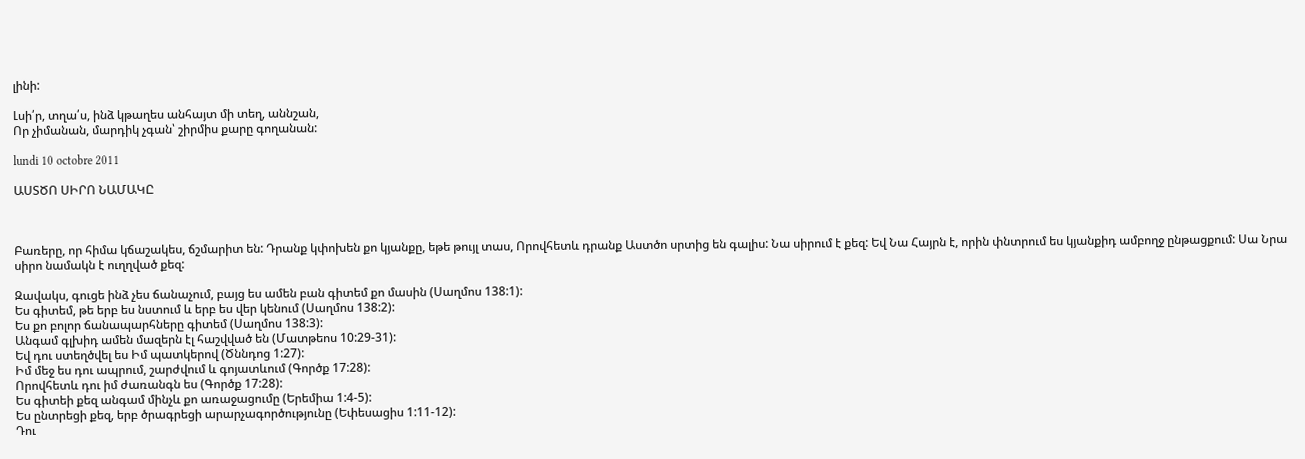լինի:

Լսի՛ր, տղա՛ս, ինձ կթաղես անհայտ մի տեղ, աննշան,
Որ չիմանան, մարդիկ չգան՝ շիրմիս քարը գողանան:

lundi 10 octobre 2011

ԱՍՏԾՈ ՍԻՐՈ ՆԱՄԱԿԸ



Բառերը, որ հիմա կճաշակես, ճշմարիտ են: Դրանք կփոխեն քո կյանքը, եթե թույլ տաս, Որովհետև դրանք Աստծո սրտից են գալիս: Նա սիրում է քեզ: Եվ Նա Հայրն է, որին փնտրում ես կյանքիդ ամբողջ ընթացքում: Սա Նրա սիրո նամակն է ուղղված քեզ:

Զավակս, գուցե ինձ չես ճանաչում, բայց ես ամեն բան գիտեմ քո մասին (Սաղմոս 138:1):
Ես գիտեմ, թե երբ ես նստում և երբ ես վեր կենում (Սաղմոս 138:2):
Ես քո բոլոր ճանապարհները գիտեմ (Սաղմոս 138:3):
Անգամ գլխիդ ամեն մազերն էլ հաշվված են (Մատթեոս 10:29-31):
Եվ դու ստեղծվել ես Իմ պատկերով (Ծննդոց 1:27):
Իմ մեջ ես դու ապրում, շարժվում և գոյատևում (Գործք 17:28):
Որովհետև դու իմ ժառանգն ես (Գործք 17:28):
Ես գիտեի քեզ անգամ մինչև քո առաջացումը (Երեմիա 1:4-5):
Ես ընտրեցի քեզ, երբ ծրագրեցի արարչագործությունը (Եփեսացիս 1:11-12):
Դու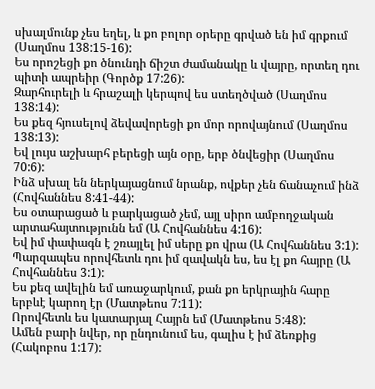սխալմունք չես եղել, և քո բոլոր օրերը գրված են իմ գրքում (Սաղմոս 138:15-16):
Ես որոշեցի քո ծնունդի ճիշտ ժամանակը և վայրը, որտեղ դու պիտի ապրեիր (Գործք 17:26):
Զարհուրելի և հրաշալի կերպով ես ստեղծված (Սաղմոս 138:14):
Ես քեզ հյուսելով ձեվավորեցի քո մոր որովայնում (Սաղմոս 138:13):
Եվ լույս աշխարհ բերեցի այն օրը, երբ ծնվեցիր (Սաղմոս 70:6):
Ինձ սխալ են ներկայացնում նրանք, ովքեր չեն ճանաչում ինձ (Հովհաննես 8:41-44):
Ես օտարացած և բարկացած չեմ, այլ սիրո ամբողջական արտահայտությունն եմ (Ա Հովհաննես 4:16):
Եվ իմ փափագն է շռայլել իմ սերը քո վրա (Ա Հովհաննես 3:1):
Պարզապես որովհետև դու իմ զավակն ես, ես էլ քո հայրը (Ա Հովհաննես 3:1):
Ես քեզ ավելին եմ առաջարկում, քան քո երկրային հարը երբևէ կարող էր (Մատթեոս 7:11):
Որովհետև ես կատարյալ Հայրն եմ (Մատթեոս 5:48):
Ամեն բարի նվեր, որ ընդունում ես, գալիս է իմ ձեռքից (Հակոբոս 1:17):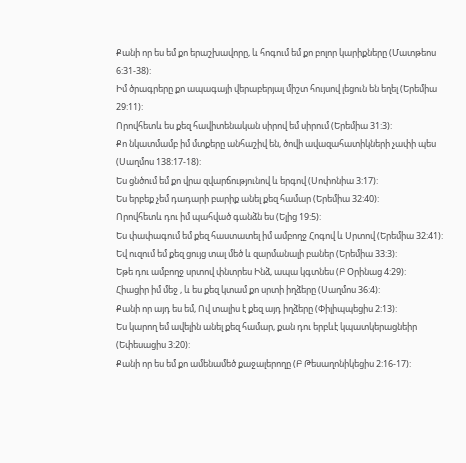Քանի որ ես եմ քո երաշխավորը, և հոգում եմ քո բոլոր կարիքները (Մատթեոս 6:31-38):
Իմ ծրագրերը քո ապագայի վերաբերյալ միշտ հույսով լեցուն են եղել (Երեմիա 29:11):
Որովհետև ես քեզ հավիտենական սիրով եմ սիրում (Երեմիա 31:3):
Քո նկատմամբ իմ մտքերը անհաշիվ են, ծովի ավազահատիկների չափի պես (Սաղմոս 138:17-18):
Ես ցնծում եմ քո վրա զվարճությունով և երգով (Սոփոնիա 3:17):
Ես երբեք չեմ դադարի բարիք անել քեզ համար (Երեմիա 32:40):
Որովհետև դու իմ պահված գանձն ես (Ելից 19:5):
Ես փափագում եմ քեզ հաստատել իմ ամբողջ Հոգով և Սրտով (Երեմիա 32:41):
Եվ ուզում եմ քեզ ցույց տալ մեծ և զարմանալի բաներ (Երեմիա 33:3):
Եթե դու ամբողջ սրտով փնտրես Ինձ, ապա կգտնես (Բ Օրինաց 4:29):
Հիացիր իմ մեջ , և ես քեզ կտամ քո սրտի իղձերը (Սաղմոս 36:4):
Քանի որ այդ ես եմ, Ով տալիս է քեզ այդ իղձերը (Փիլիպպեցիս 2:13):
Ես կարող եմ ավելին անել քեզ համար, քան դու երբևէ կպատկերացնեիր (Եփեսացիս 3:20):
Քանի որ ես եմ քո ամենամեծ քաջալերողը (Բ Թեսաղոնիկեցիս 2:16-17):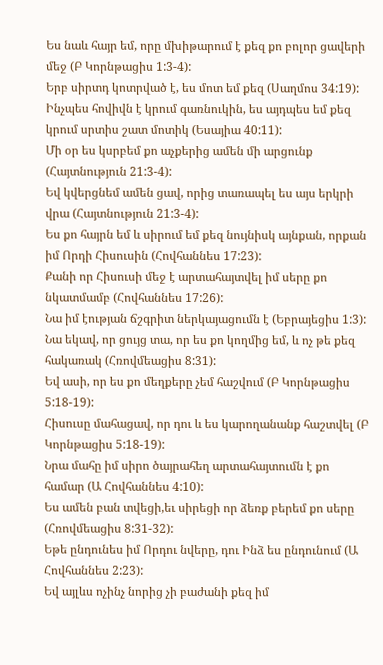Ես նաև հայր եմ, որը մխիթարում է քեզ քո բոլոր ցավերի մեջ (Բ Կորնթացիս 1:3-4):
Երբ սիրտդ կոտրված է, ես մոտ եմ քեզ (Սաղմոս 34:19):
Ինչպես հովիվն է կրում գառնուկին, ես այդպես եմ քեզ կրում սրտիս շատ մոտիկ (Եսայիա 40:11):
Մի օր ես կսրբեմ քո աչքերից ամեն մի արցունք (Հայտնություն 21:3-4):
Եվ կվերցնեմ ամեն ցավ, որից տառապել ես այս երկրի վրա (Հայտնություն 21:3-4):
Ես քո հայրն եմ և սիրում եմ քեզ նույնիսկ այնքան, որքան իմ Որդի Հիսուսին (Հովհաննես 17:23):
Քանի որ Հիսուսի մեջ է արտահայտվել իմ սերը քո նկատմամբ (Հովհաննես 17:26):
Նա իմ էության ճշգրիտ ներկայացումն է (Եբրայեցիս 1:3):
Նա եկավ, որ ցույց տա, որ ես քո կողմից եմ, և ոչ թե քեզ հակառակ (Հռովմեացիս 8:31):
Եվ ասի, որ ես քո մեղքերը չեմ հաշվում (Բ Կորնթացիս 5:18-19):
Հիսուսը մահացավ, որ դու և ես կարողանանք հաշտվել (Բ Կորնթացիս 5:18-19):
Նրա մահը իմ սիրո ծայրահեղ արտահայտումն է քո համար (Ա Հովհաննես 4:10):
Ես ամեն բան տվեցի,եւ սիրեցի որ ձեռք բերեմ քո սերը (Հռովմեացիս 8:31-32):
Եթե ընդունես իմ Որդու նվերը, դու Ինձ ես ընդունում (Ա Հովհաննես 2:23):
Եվ այլևս ոչինչ նորից չի բաժանի քեզ իմ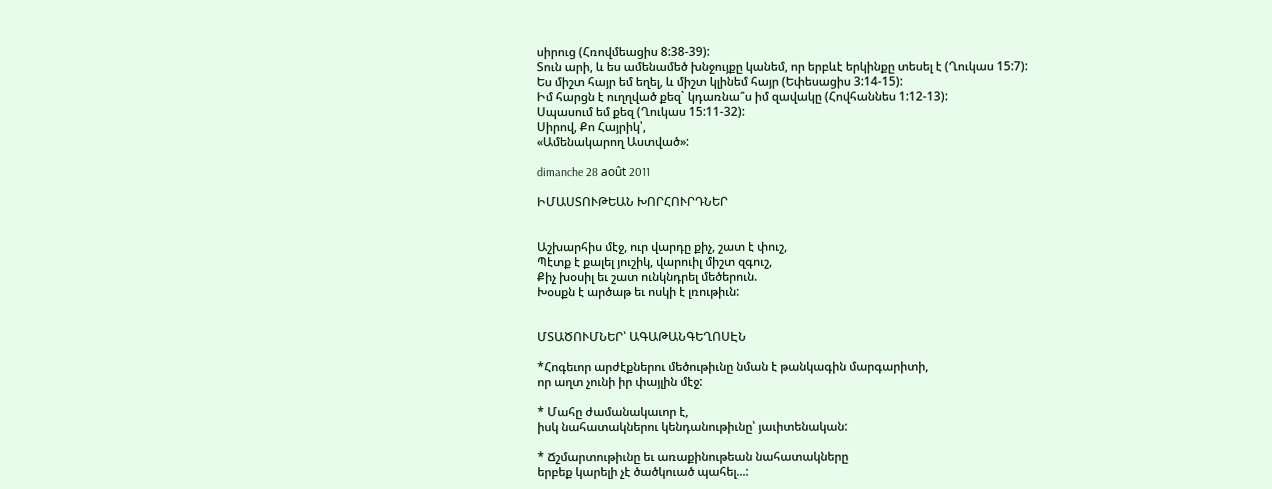սիրուց (Հռովմեացիս 8:38-39):
Տուն արի, և ես ամենամեծ խնջույքը կանեմ, որ երբևէ երկինքը տեսել է (Ղուկաս 15:7):
Ես միշտ հայր եմ եղել, և միշտ կլինեմ հայր (Եփեսացիս 3:14-15):
Իմ հարցն է ուղղված քեզ` կդառնա՞ս իմ զավակը (Հովհաննես 1:12-13):
Սպասում եմ քեզ (Ղուկաս 15:11-32):
Սիրով, Քո Հայրիկ՝,
«Ամենակարող Աստված»:

dimanche 28 août 2011

ԻՄԱՍՏՈՒԹԵԱՆ ԽՈՐՀՈՒՐԴՆԵՐ


Աշխարհիս մէջ, ուր վարդը քիչ, շատ է փուշ,
Պէտք է քալել յուշիկ, վարուիլ միշտ զգուշ,
Քիչ խօսիլ եւ շատ ունկնդրել մեծերուն.
Խօսքն է արծաթ եւ ոսկի է լռութիւն:


ՄՏԱԾՈՒՄՆԵՐ՝ ԱԳԱԹԱՆԳԵՂՈՍԷՆ

*Հոգեւոր արժէքներու մեծութիւնը նման է թանկագին մարգարիտի,
որ աղտ չունի իր փայլին մէջ:

* Մահը ժամանակաւոր է,
իսկ նահատակներու կենդանութիւնը՝ յաւիտենական:

* Ճշմարտութիւնը եւ առաքինութեան նահատակները
երբեք կարելի չէ ծածկուած պահել...: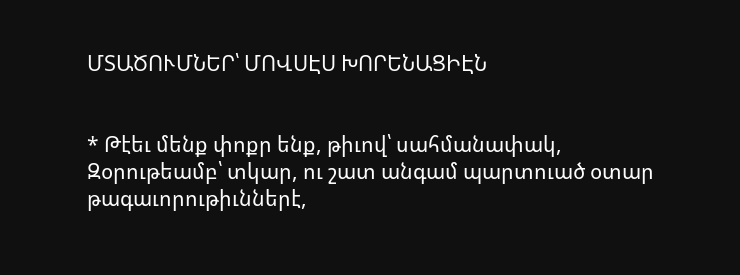ՄՏԱԾՈՒՄՆԵՐ՝ ՄՈՎՍԷՍ ԽՈՐԵՆԱՑԻԷՆ


* Թէեւ մենք փոքր ենք, թիւով՝ սահմանափակ,
Զօրութեամբ՝ տկար, ու շատ անգամ պարտուած օտար
թագաւորութիւններէ,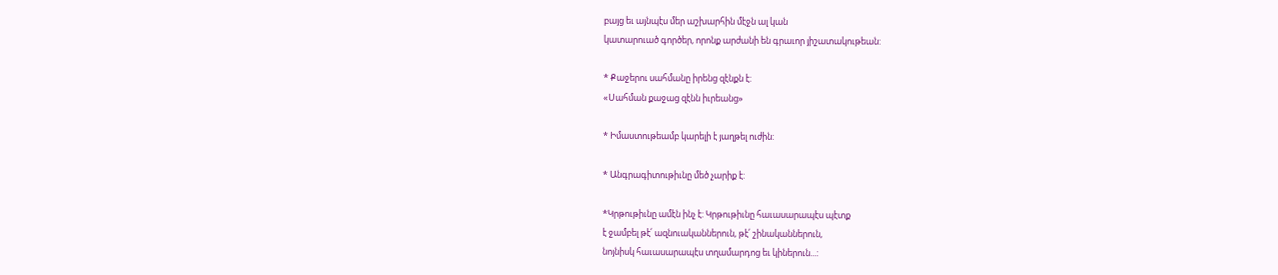բայց եւ այնպէս մեր աշխարհին մէջն ալ կան
կատարուած գործեր, որոնք արժանի են գրաւոր յիշատակութեան:

* Քաջերու սահմանը իրենց զէնքն է:
«Սահման քաջաց զէնն իւրեանց»

* Իմաստութեամբ կարելի է յաղթել ուժին:

* Անգրագիտութիւնը մեծ չարիք է:

*Կրթութիւնը ամէն ինչ է: Կրթութիւնը հաւասարապէս պէտք
է ջամբել թէ՛ ազնուականներուն, թէ՛ շինականներուն,
նոյնիսկ հաւասարապէս տղամարդոց եւ կիներուն...: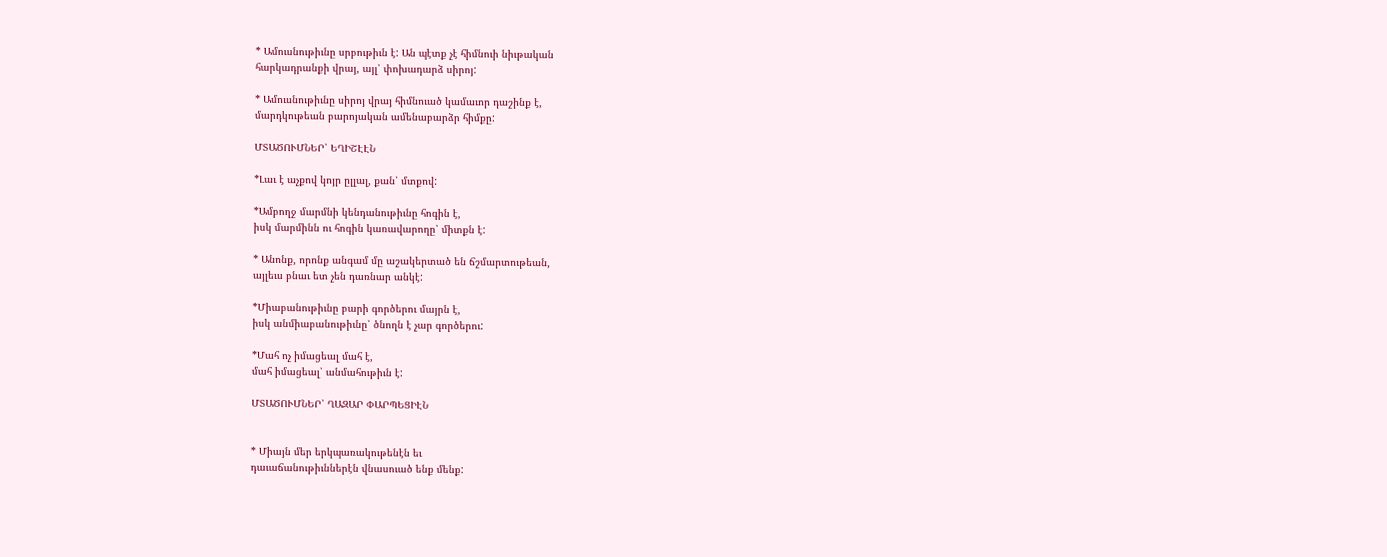* Ամուսնութիւնը սրբութիւն է: Ան պէտք չէ հիմնուի նիւթական
հարկադրանքի վրայ, այլ՝ փոխադարձ սիրոյ:

* Ամուսնութիւնը սիրոյ վրայ հիմնուած կամաւոր դաշինք է,
մարդկութեան բարոյական ամենաբարձր հիմքը:

ՄՏԱԾՈՒՄՆԵՐ՝ ԵՂԻՇԷԷՆ

*Լաւ է աչքով կոյր ըլլալ, քան՝ մտքով:

*Ամբողջ մարմնի կենդանութիւնը հոգին է,
իսկ մարմինն ու հոգին կառավարողը՝ միտքն է:

* Անոնք, որոնք անգամ մը աշակերտած են ճշմարտութեան,
այլեւս բնաւ ետ չեն դառնար անկէ:

*Միաբանութիւնը բարի գործերու մայրն է,
իսկ անմիաբանութիւնը՝ ծնողն է չար գործերու:

*Մահ ոչ իմացեալ մահ է,
մահ իմացեալ՝ անմահութիւն է:

ՄՏԱԾՈՒՄՆԵՐ՝ ՂԱԶԱՐ ՓԱՐՊԵՑԻԷՆ


* Միայն մեր երկպառակութենէն եւ
դաւաճանութիւններէն վնասուած ենք մենք: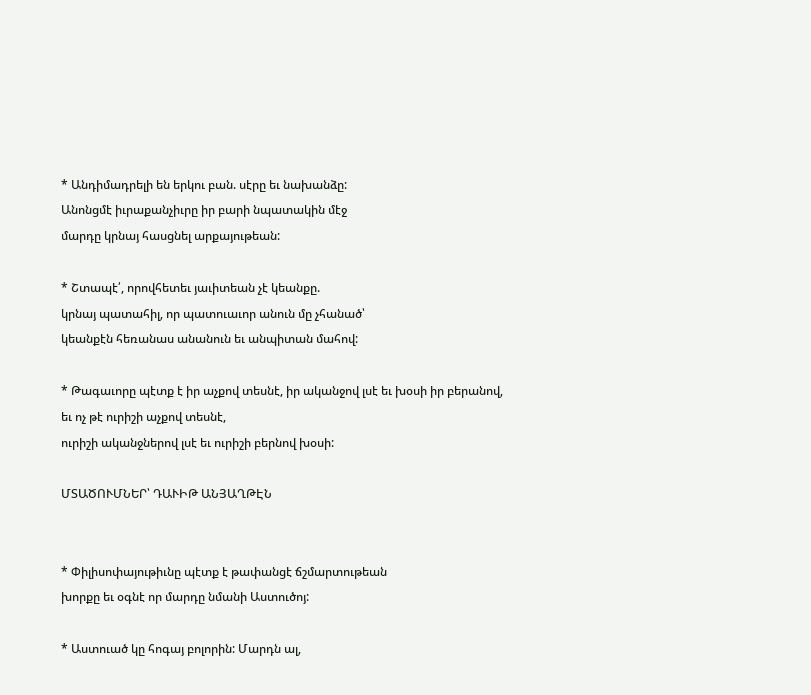* Անդիմադրելի են երկու բան. սէրը եւ նախանձը:
Անոնցմէ իւրաքանչիւրը իր բարի նպատակին մէջ
մարդը կրնայ հասցնել արքայութեան:

* Շտապէ՛, որովհետեւ յաւիտեան չէ կեանքը.
կրնայ պատահիլ, որ պատուաւոր անուն մը չհանած՝
կեանքէն հեռանաս անանուն եւ անպիտան մահով:

* Թագաւորը պէտք է իր աչքով տեսնէ, իր ականջով լսէ եւ խօսի իր բերանով,
եւ ոչ թէ ուրիշի աչքով տեսնէ,
ուրիշի ականջներով լսէ եւ ուրիշի բերնով խօսի:

ՄՏԱԾՈՒՄՆԵՐ՝ ԴԱՒԻԹ ԱՆՅԱՂԹԷՆ


* Փիլիսոփայութիւնը պէտք է թափանցէ ճշմարտութեան
խորքը եւ օգնէ որ մարդը նմանի Աստուծոյ:

* Աստուած կը հոգայ բոլորին: Մարդն ալ,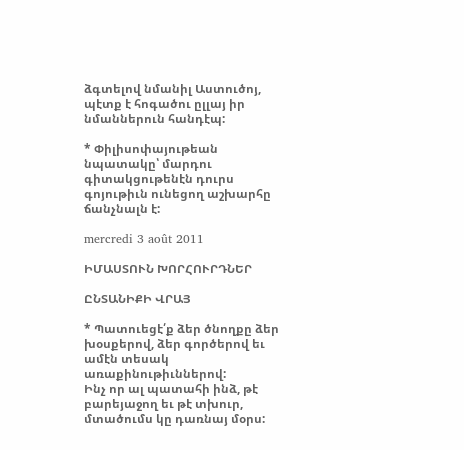ձգտելով նմանիլ Աստուծոյ, պէտք է հոգածու ըլլայ իր նմաններուն հանդէպ:

* Փիլիսոփայութեան նպատակը՝ մարդու գիտակցութենէն դուրս
գոյութիւն ունեցող աշխարհը ճանչնալն է:

mercredi 3 août 2011

ԻՄԱՍՏՈՒՆ ԽՈՐՀՈՒՐԴՆԵՐ

ԸՆՏԱՆԻՔԻ ՎՐԱՅ

* Պատուեցէ՛ք ձեր ծնողքը ձեր խօսքերով, ձեր գործերով եւ ամէն տեսակ առաքինութիւններով:
Ինչ որ ալ պատահի ինձ, թէ բարեյաջող եւ թէ տխուր, մտածումս կը դառնայ մօրս: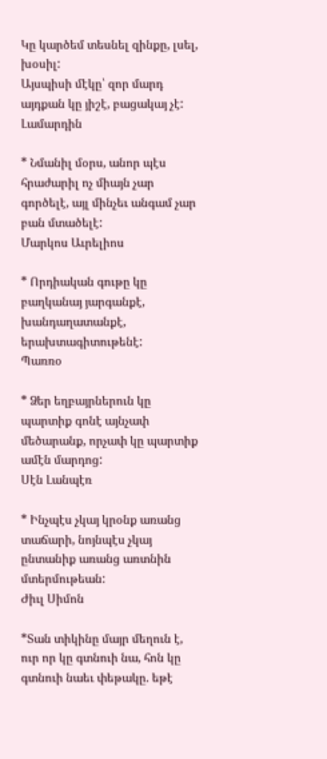Կը կարծեմ տեսնել զինքը, լսել, խօսիլ:
Այսպիսի մէկը՝ զոր մարդ այդքան կը յիշէ, բացակայ չէ:
Լամարդին

* Նմանիլ մօրս, անոր պէս հրաժարիլ ոչ միայն չար գործելէ, այլ մինչեւ անգամ չար բան մտածելէ:
Մարկոս Աւրելիոս

* Որդիական գութը կը բաղկանայ յարգանքէ, խանդաղատանքէ, երախտագիտութենէ:
Պառռօ

* Ձեր եղբայրներուն կը պարտիք գոնէ այնչափ մեծարանք, որչափ կը պարտիք ամէն մարդոց:
Սէն Լանպէռ

* Ինչպէս չկայ կրօնք առանց տաճարի, նոյնպէս չկայ ընտանիք առանց առտնին մտերմութեան:
Ժիւլ Սիմոն

*Տան տիկինը մայր մեղուն է, ուր որ կը գտնուի նա, հոն կը գտնուի նաեւ փեթակը. եթէ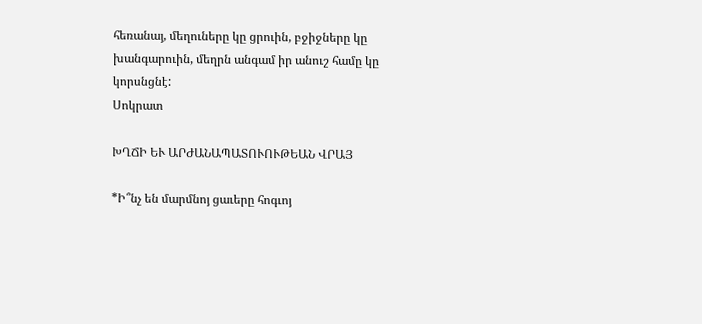հեռանայ, մեղուները կը ցրուին, բջիջները կը խանգարուին, մեղրն անգամ իր անուշ համը կը կորսնցնէ:
Սոկրատ

ԽՂՃԻ ԵՒ ԱՐԺԱՆԱՊԱՏՈՒՈՒԹԵԱՆ ՎՐԱՅ

*Ի՞նչ են մարմնոյ ցաւերը հոգւոյ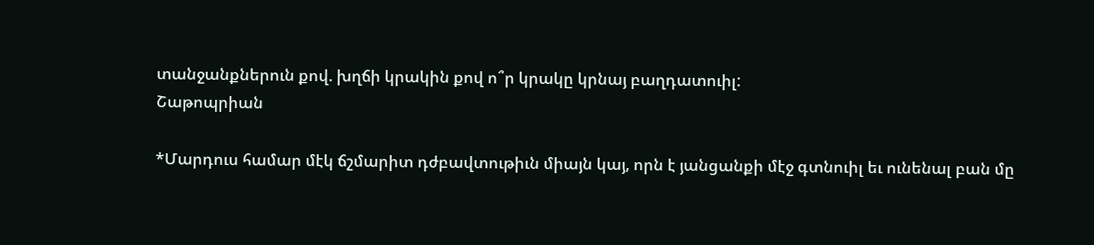տանջանքներուն քով. խղճի կրակին քով ո՞ր կրակը կրնայ բաղդատուիլ:
Շաթոպրիան

*Մարդուս համար մէկ ճշմարիտ դժբավտութիւն միայն կայ, որն է յանցանքի մէջ գտնուիլ եւ ունենալ բան մը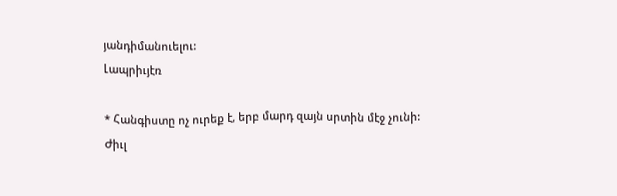յանդիմանուելու:
Լապրիւյէռ

* Հանգիստը ոչ ուրեք է, երբ մարդ զայն սրտին մէջ չունի:
Ժիւլ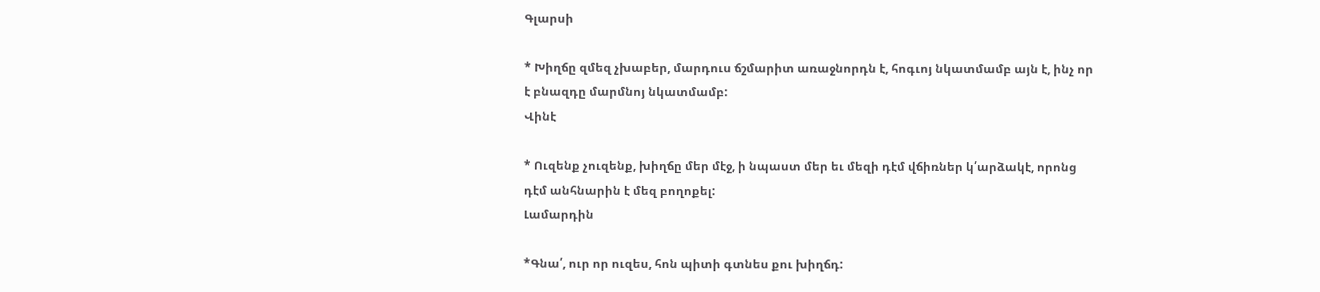Գլարսի

* Խիղճը զմեզ չխաբեր, մարդուս ճշմարիտ առաջնորդն է, հոգւոյ նկատմամբ այն է, ինչ որ է բնազդը մարմնոյ նկատմամբ:
Վինէ

* Ուզենք չուզենք, խիղճը մեր մէջ, ի նպաստ մեր եւ մեզի դէմ վճիռներ կ՛արձակէ, որոնց դէմ անհնարին է մեզ բողոքել:
Լամարդին

*Գնա՛, ուր որ ուզես, հոն պիտի գտնես քու խիղճդ: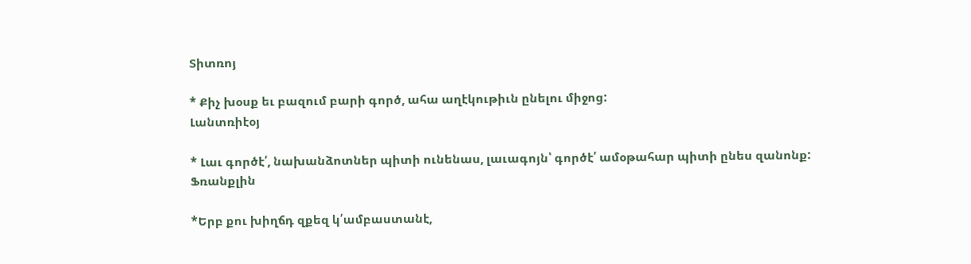Տիտռոյ

* Քիչ խօսք եւ բազում բարի գործ, ահա աղէկութիւն ընելու միջոց:
Լանտռիէօյ

* Լաւ գործէ՛, նախանձոտներ պիտի ունենաս, լաւագոյն՝ գործէ՛ ամօթահար պիտի ընես զանոնք:
Ֆռանքլին

*Երբ քու խիղճդ զքեզ կ՛ամբաստանէ,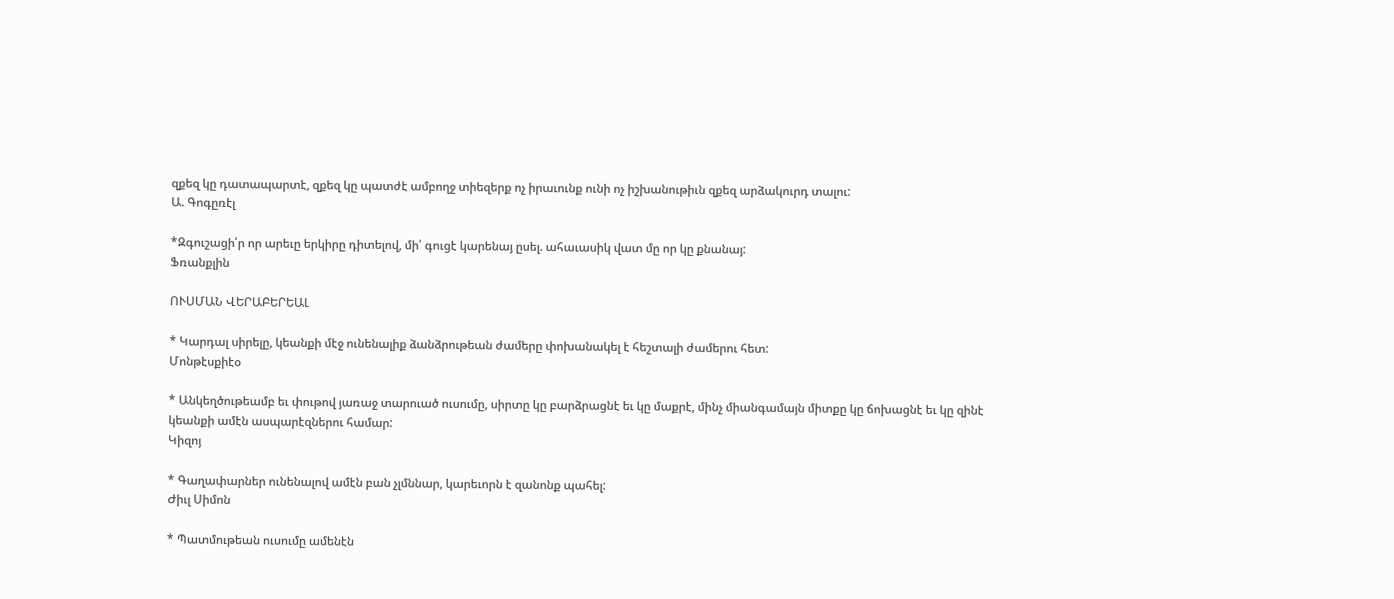զքեզ կը դատապարտէ, զքեզ կը պատժէ ամբողջ տիեզերք ոչ իրաւունք ունի ոչ իշխանութիւն զքեզ արձակուրդ տալու:
Ա. Գոգըռէլ

*Զգուշացի՛ր որ արեւը երկիրը դիտելով, մի՛ գուցէ կարենայ ըսել. ահաւասիկ վատ մը որ կը քնանայ:
Ֆռանքլին

ՈՒՍՄԱՆ ՎԵՐԱԲԵՐԵԱԼ

* Կարդալ սիրելը, կեանքի մէջ ունենալիք ձանձրութեան ժամերը փոխանակել է հեշտալի ժամերու հետ:
Մոնթէսքիէօ

* Անկեղծութեամբ եւ փութով յառաջ տարուած ուսումը, սիրտը կը բարձրացնէ եւ կը մաքրէ, մինչ միանգամայն միտքը կը ճոխացնէ եւ կը զինէ կեանքի ամէն ասպարէզներու համար:
Կիզոյ

* Գաղափարներ ունենալով ամէն բան չլմննար, կարեւորն է զանոնք պահել:
Ժիւլ Սիմոն

* Պատմութեան ուսումը ամենէն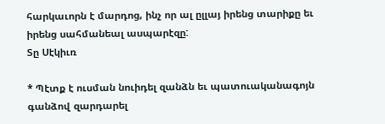հարկաւորն է մարդոց, ինչ որ ալ ըլլայ իրենց տարիքը եւ իրենց սահմանեալ ասպարէզը:
Տը Սէկիւռ

* Պէտք է ուսման նուիդել զանձն եւ պատուականագոյն գանձով զարդարել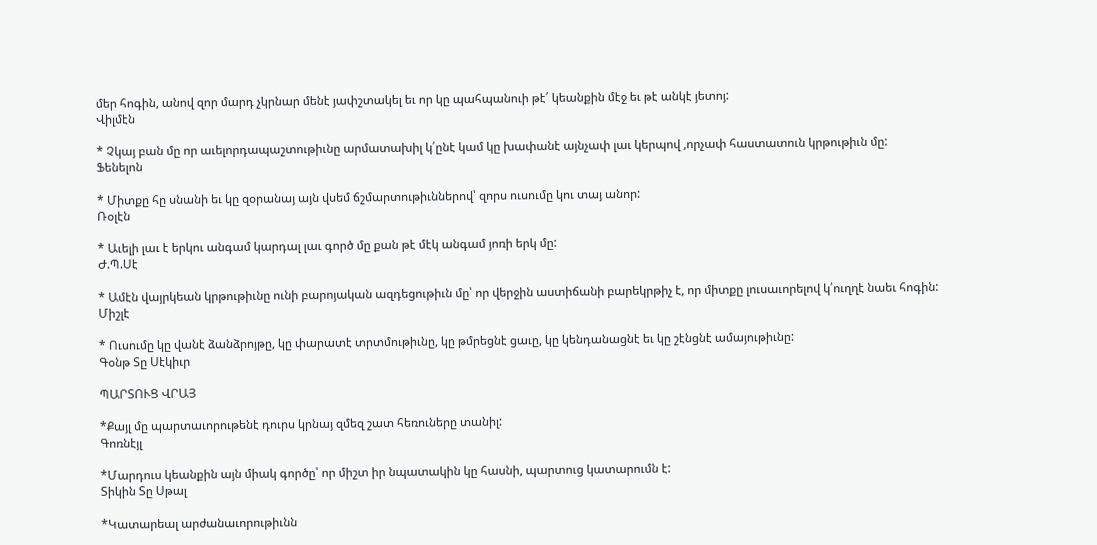մեր հոգին, անով զոր մարդ չկրնար մենէ յափշտակել եւ որ կը պահպանուի թէ՛ կեանքին մէջ եւ թէ անկէ յետոյ:
Վիլմէն

* Չկայ բան մը որ աւելորդապաշտութիւնը արմատախիլ կ՛ընէ կամ կը խափանէ այնչափ լաւ կերպով ,որչափ հաստատուն կրթութիւն մը:
Ֆենելոն

* Միտքը հը սնանի եւ կը զօրանայ այն վսեմ ճշմարտութիւններով՝ զորս ուսումը կու տայ անոր:
Ռօլէն

* Աւելի լաւ է երկու անգամ կարդալ լաւ գործ մը քան թէ մէկ անգամ յոռի երկ մը:
Ժ.Պ.Սէ

* Ամէն վայրկեան կրթութիւնը ունի բարոյական ազդեցութիւն մը՝ որ վերջին աստիճանի բարեկրթիչ է, որ միտքը լուսաւորելով կ՛ուղղէ նաեւ հոգին:
Միշլէ

* Ուսումը կը վանէ ձանձրոյթը, կը փարատէ տրտմութիւնը, կը թմրեցնէ ցաւը, կը կենդանացնէ եւ կը շէնցնէ ամայութիւնը:
Գօնթ Տը Սէկիւր

ՊԱՐՏՈՒՑ ՎՐԱՅ

*Քայլ մը պարտաւորութենէ դուրս կրնայ զմեզ շատ հեռուները տանիլ:
Գոռնէյլ

*Մարդուս կեանքին այն միակ գործը՝ որ միշտ իր նպատակին կը հասնի, պարտուց կատարումն է:
Տիկին Տը Սթալ

*Կատարեալ արժանաւորութիւնն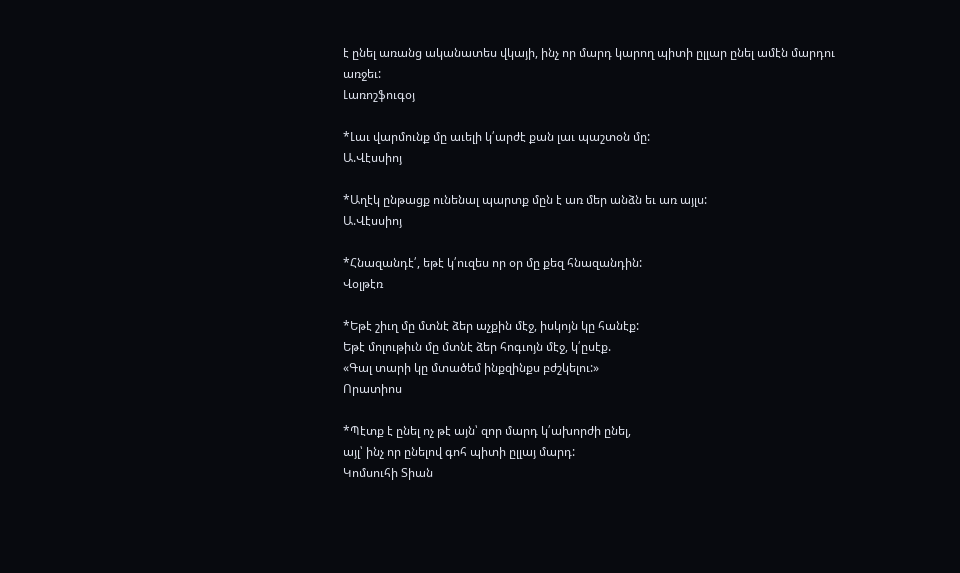է ընել առանց ականատես վկայի, ինչ որ մարդ կարող պիտի ըլլար ընել ամէն մարդու առջեւ:
Լառոշֆուգօյ

*Լաւ վարմունք մը աւելի կ՛արժէ քան լաւ պաշտօն մը:
Ա.Վէսսիոյ

*Աղէկ ընթացք ունենալ պարտք մըն է առ մեր անձն եւ առ այլս:
Ա.Վէսսիոյ

*Հնազանդէ՛, եթէ կ՛ուզես որ օր մը քեզ հնազանդին:
Վօլթէռ

*Եթէ շիւղ մը մտնէ ձեր աչքին մէջ, իսկոյն կը հանէք:
Եթէ մոլութիւն մը մտնէ ձեր հոգւոյն մէջ, կ՛ըսէք.
«Գալ տարի կը մտածեմ ինքզինքս բժշկելու:»
Որատիոս

*Պէտք է ընել ոչ թէ այն՝ զոր մարդ կ՛ախորժի ընել,
այլ՝ ինչ որ ընելով գոհ պիտի ըլլայ մարդ:
Կոմսուհի Տիան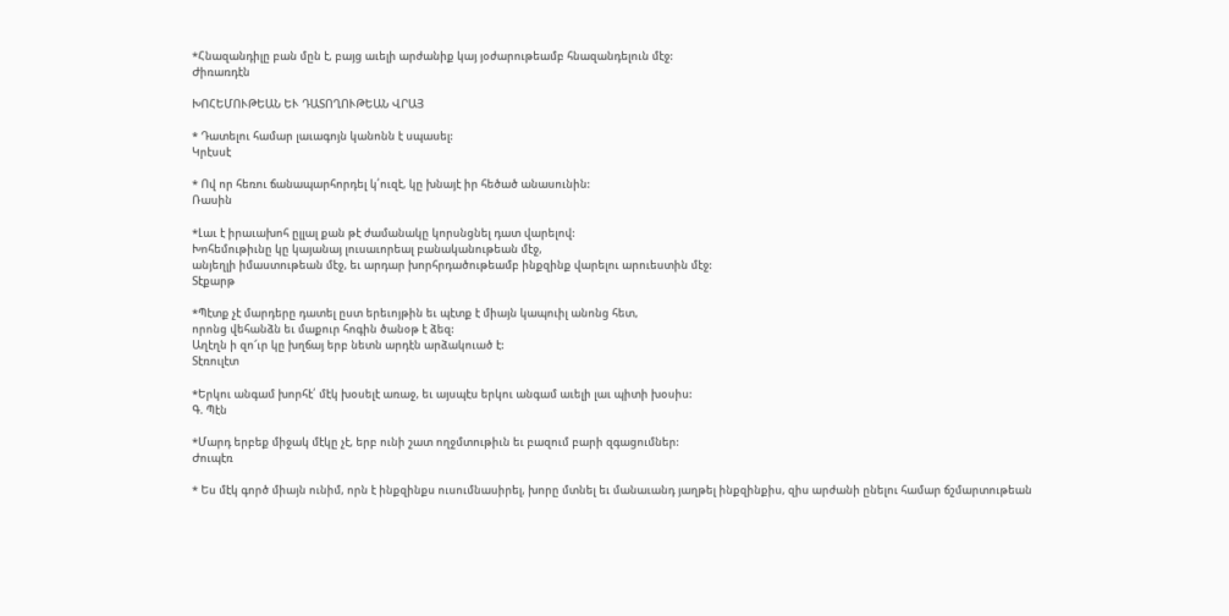*Հնազանդիլը բան մըն է, բայց աւելի արժանիք կայ յօժարութեամբ հնազանդելուն մէջ:
Ժիռառդէն

ԽՈՀԵՄՈՒԹԵԱՆ ԵՒ ԴԱՏՈՂՈՒԹԵԱՆ ՎՐԱՅ

* Դատելու համար լաւագոյն կանոնն է սպասել:
Կրէսսէ

* Ով որ հեռու ճանապարհորդել կ՛ուզէ, կը խնայէ իր հեծած անասունին:
Ռասին

*Լաւ է իրաւախոհ ըլլալ քան թէ ժամանակը կորսնցնել դատ վարելով:
Խոհեմութիւնը կը կայանայ լուսաւորեալ բանականութեան մէջ,
անյեղլի իմաստութեան մէջ, եւ արդար խորհրդածութեամբ ինքզինք վարելու արուեստին մէջ:
Տէքարթ

*Պէտք չէ մարդերը դատել ըստ երեւոյթին եւ պէտք է միայն կապուիլ անոնց հետ,
որոնց վեհանձն եւ մաքուր հոգին ծանօթ է ձեզ:
Աղէղն ի զո՜ւր կը խղճայ երբ նետն արդէն արձակուած է:
Տէռուլէտ

*Երկու անգամ խորհէ՛ մէկ խօսելէ առաջ, եւ այսպէս երկու անգամ աւելի լաւ պիտի խօսիս:
Գ. Պէն

*Մարդ երբեք միջակ մէկը չէ, երբ ունի շատ ողջմտութիւն եւ բազում բարի զգացումներ:
Ժուպէռ

* Ես մէկ գործ միայն ունիմ, որն է ինքզինքս ուսումնասիրել, խորը մտնել եւ մանաւանդ յաղթել ինքզինքիս, զիս արժանի ընելու համար ճշմարտութեան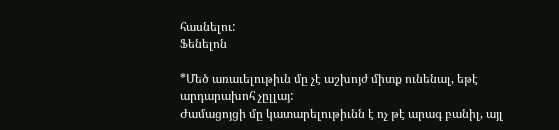հասնելու:
Ֆենելոն

*Մեծ առաւելութիւն մը չէ աշխոյժ միտք ունենալ, եթէ արդարախոհ չըլլայ:
Ժամացոյցի մը կատարելութիւնն է ոչ թէ արագ բանիլ, այլ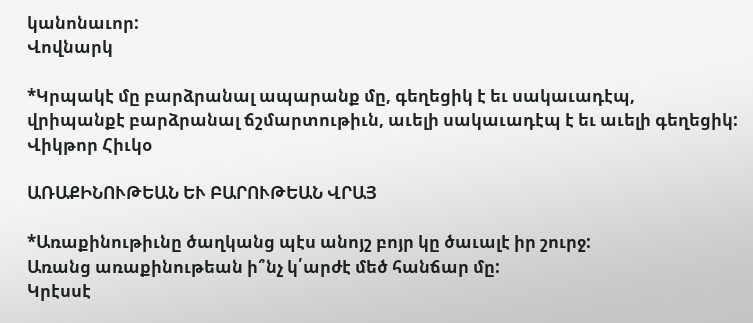կանոնաւոր:
Վովնարկ

*Կրպակէ մը բարձրանալ ապարանք մը, գեղեցիկ է եւ սակաւադէպ,
վրիպանքէ բարձրանալ ճշմարտութիւն, աւելի սակաւադէպ է եւ աւելի գեղեցիկ:
Վիկթոր Հիւկօ

ԱՌԱՔԻՆՈՒԹԵԱՆ ԵՒ ԲԱՐՈՒԹԵԱՆ ՎՐԱՅ

*Առաքինութիւնը ծաղկանց պէս անոյշ բոյր կը ծաւալէ իր շուրջ:
Առանց առաքինութեան ի՞նչ կ՛արժէ մեծ հանճար մը:
Կրէսսէ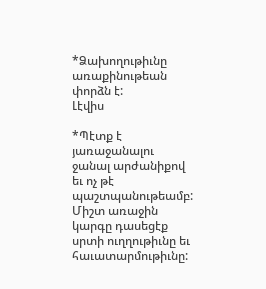*Ձախողութիւնը առաքինութեան փորձն է:
Լէվիս

*Պէտք է յառաջանալու ջանալ արժանիքով եւ ոչ թէ պաշտպանութեամբ:
Միշտ առաջին կարգը դասեցէք սրտի ուղղութիւնը եւ հաւատարմութիւնը: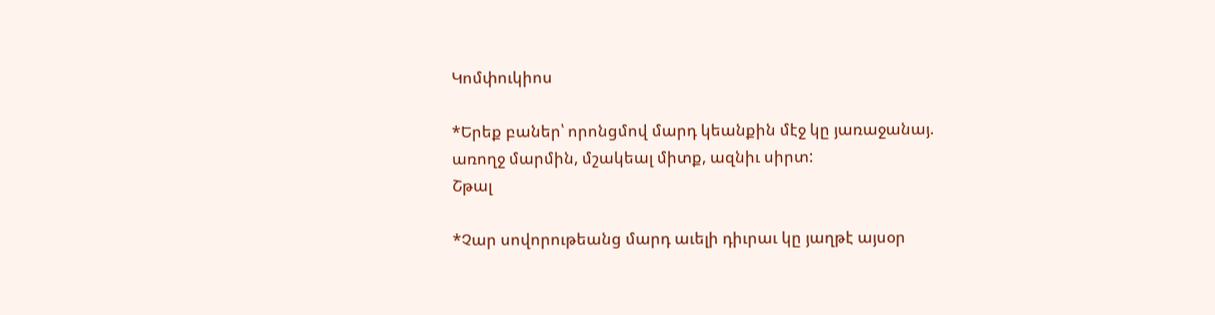Կոմփուկիոս

*Երեք բաներ՝ որոնցմով մարդ կեանքին մէջ կը յառաջանայ.
առողջ մարմին, մշակեալ միտք, ազնիւ սիրտ:
Շթալ

*Չար սովորութեանց մարդ աւելի դիւրաւ կը յաղթէ այսօր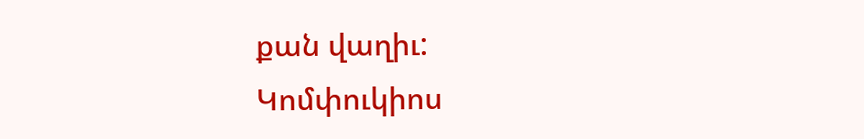քան վաղիւ:
Կոմփուկիոս